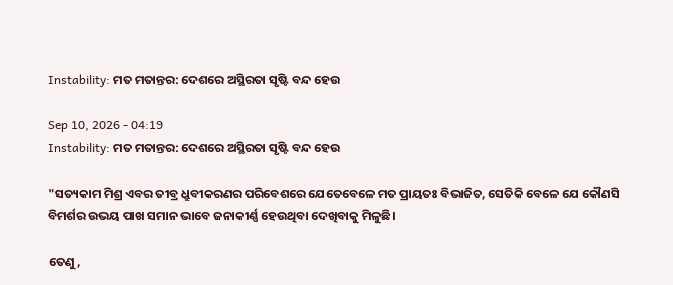Instability: ମତ ମତାନ୍ତର: ଦେଶରେ ଅସ୍ଥିରତା ସୃଷ୍ଟି ବନ୍ଦ ହେଉ

Sep 10, 2026 - 04:19
Instability: ମତ ମତାନ୍ତର: ଦେଶରେ ଅସ୍ଥିରତା ସୃଷ୍ଟି ବନ୍ଦ ହେଉ

"ସତ୍ୟକାମ ମିଶ୍ର ଏବର ତୀବ୍ର ଧ୍ରୁବୀକରଣର ପରିବେଶରେ ଯେତେବେଳେ ମତ ପ୍ରାୟତଃ ବିଭାଜିତ, ସେତିକି ବେଳେ ଯେ କୌଣସି ବିମର୍ଶର ଉଭୟ ପାଖ ସମାନ ଭାବେ ଜନାକୀର୍ଣ୍ଣ ହେଉଥିବା ଦେଖିବାକୁ ମିଳୁଛି।

ତେଣୁ,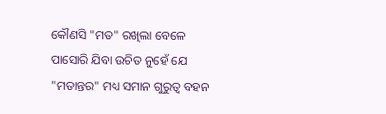କୌଣସି "ମତ" ରଖିଲା ବେଳେ ପାସୋରି ଯିବା ଉଚିତ ନୁହେଁ ଯେ "ମତାନ୍ତର" ମଧ୍ୟ ସମାନ ଗୁରୁତ୍ବ ବହନ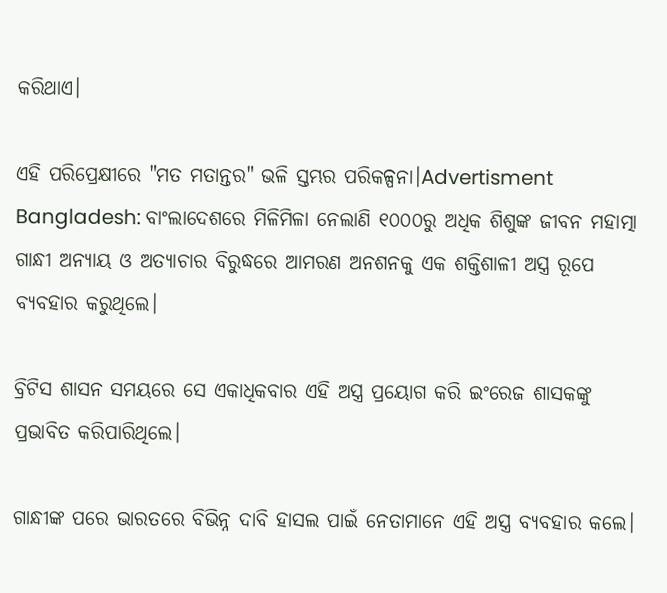କରିଥାଏ।

ଏହି ପରିପ୍ରେକ୍ଷୀରେ "ମତ ମତାନ୍ତର" ଭଳି ସ୍ତମ୍ଭର ପରିକଳ୍ପନା।Advertisment Bangladesh: ବାଂଲାଦେଶରେ ମିଳିମିଳା ନେଲାଣି ୧୦୦୦ରୁ ଅଧିକ ଶିଶୁଙ୍କ ଜୀବନ ମହାତ୍ମା ଗାନ୍ଧୀ ଅନ୍ୟାୟ ଓ ଅତ୍ୟାଚାର ବିରୁଦ୍ଧରେ ଆମରଣ ଅନଶନକୁ ଏକ ଶକ୍ତିଶାଳୀ ଅସ୍ତ୍ର ରୂପେ ବ୍ୟବହାର କରୁଥିଲେ।

ବ୍ରିଟିସ ଶାସନ ସମୟରେ ସେ ଏକାଧିକବାର ଏହି ଅସ୍ତ୍ର ପ୍ରୟୋଗ କରି ଇଂରେଜ ଶାସକଙ୍କୁ ପ୍ରଭାବିତ କରିପାରିଥିଲେ।

ଗାନ୍ଧୀଙ୍କ ପରେ ଭାରତରେ ବିଭିନ୍ନ ଦାବି ହାସଲ ପାଇଁ ନେତାମାନେ ଏହି ଅସ୍ତ୍ର ବ୍ୟବହାର କଲେ।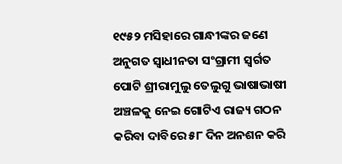୧୯୫୨ ମସିହାରେ ଗାନ୍ଧୀଙ୍କର ଜଣେ ଅନୁଗତ ସ୍ୱାଧୀନତା ସଂଗ୍ରାମୀ ସ୍ୱର୍ଗତ ପୋଟି ଶ୍ରୀରାମୁଲୁ ତେଲୁଗୁ ଭାଷାଭାଷୀ ଅଞ୍ଚଳକୁ ନେଇ ଗୋଟିଏ ରାଜ୍ୟ ଗଠନ କରିବା ଦାବିରେ ୫୮ ଦିନ ଅନଶନ କରି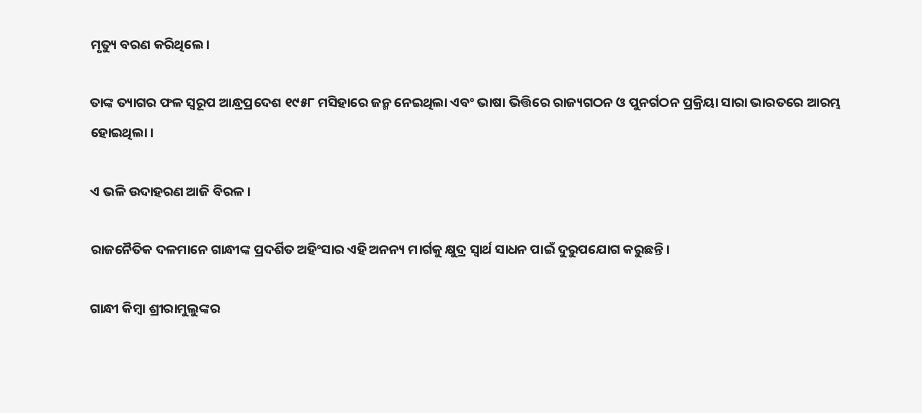ମୃତ୍ୟୁ ବରଣ କରିଥିଲେ।

ତାଙ୍କ ତ୍ୟାଗର ଫଳ ସ୍ୱରୂପ ଆନ୍ଧ୍ରପ୍ରଦେଶ ୧୯୫୮ ମସିହାରେ ଜନ୍ମ ନେଇଥିଲା ଏବଂ ଭାଷା ଭିତ୍ତିରେ ରାଜ୍ୟଗଠନ ଓ ପୁନର୍ଗଠନ ପ୍ରକ୍ରିୟା ସାରା ଭାରତରେ ଆରମ୍ଭ ହୋଇଥିଲା।

ଏ ଭଳି ଉଦାହରଣ ଆଜି ବିରଳ।

ରାଜନୈତିକ ଦଳମାନେ ଗାନ୍ଧୀଙ୍କ ପ୍ରଦର୍ଶିତ ଅହିଂସାର ଏହି ଅନନ୍ୟ ମାର୍ଗକୁ କ୍ଷୁଦ୍ର ସ୍ୱାର୍ଥ ସାଧନ ପାଇଁ ଦୁରୁପଯୋଗ କରୁଛନ୍ତି।

ଗାନ୍ଧୀ କିମ୍ବା ଶ୍ରୀରାମୁଲୁଙ୍କର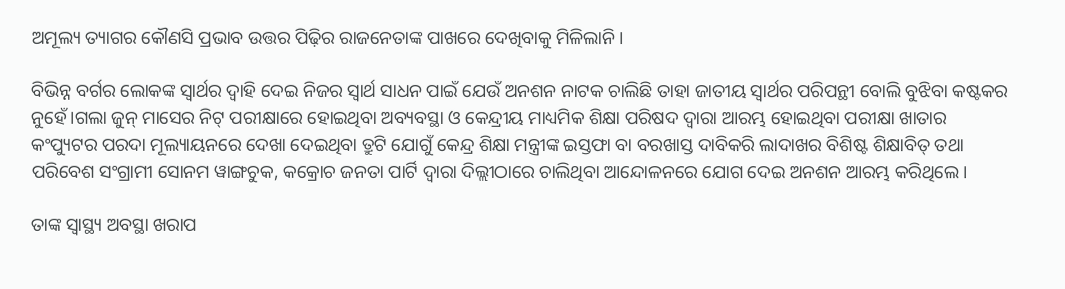ଅମୂଲ୍ୟ ତ୍ୟାଗର କୌଣସି ପ୍ରଭାବ ଉତ୍ତର ପିଢ଼ିର ରାଜନେତାଙ୍କ ପାଖରେ ଦେଖିବାକୁ ମିଳିଲାନି।

ବିଭିନ୍ନ ବର୍ଗର ଲୋକଙ୍କ ସ୍ୱାର୍ଥର ଦ୍ୱାହି ଦେଇ ନିଜର ସ୍ୱାର୍ଥ ସାଧନ ପାଇଁ ଯେଉଁ ଅନଶନ ନାଟକ ଚାଲିଛି ତାହା ଜାତୀୟ ସ୍ବାର୍ଥର ପରିପନ୍ଥୀ ବୋଲି ବୁଝିବା କଷ୍ଟକର ନୁହେଁ।ଗଲା ଜୁନ୍‌ ମାସ‌େର ନିଟ୍ ପରୀକ୍ଷାରେ ହୋଇଥିବା ଅବ୍ୟବସ୍ଥା ଓ କେନ୍ଦ୍ରୀୟ ମାଧ୍ୟମିକ ଶିକ୍ଷା ପରିଷଦ ଦ୍ୱାରା ଆରମ୍ଭ ହୋଇଥିବା ପରୀକ୍ଷା ଖାତାର କଂପ୍ୟୁଟର ପରଦା ମୂଲ୍ୟାୟନରେ ଦେଖା ଦେଇଥିବା ତ୍ରୁଟି ଯୋଗୁଁ କେନ୍ଦ୍ର ଶିକ୍ଷା ମନ୍ତ୍ରୀଙ୍କ ଇସ୍ତଫା ବା ବରଖାସ୍ତ ଦାବିକରି ଲାଦାଖର ବିଶିଷ୍ଟ ଶିକ୍ଷାବିତ୍ ତଥା ପରିବେଶ ସଂଗ୍ରାମୀ ସୋନମ ୱାଙ୍ଗଚୁକ, କକ୍ରୋଚ ଜନତା ପାର୍ଟି ଦ୍ୱାରା ଦିଲ୍ଲୀଠାରେ ଚାଲିଥିବା ଆନ୍ଦୋଳନରେ ଯୋଗ ଦେଇ ଅନଶନ ଆରମ୍ଭ କରିଥିଲେ।

ତାଙ୍କ ସ୍ୱାସ୍ଥ୍ୟ ଅବସ୍ଥା ଖରାପ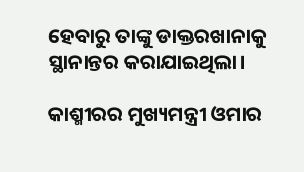ହେବାରୁ ତାଙ୍କୁ ଡାକ୍ତରଖାନାକୁ ସ୍ଥାନାନ୍ତର କରାଯାଇଥିଲା।

କାଶ୍ମୀରର ମୁଖ୍ୟମନ୍ତ୍ରୀ ଓମାର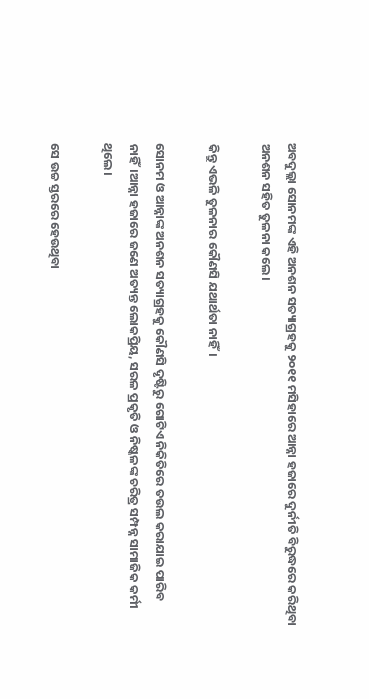ଅବଦୁଲ୍ଲା ସୋନମଙ୍କ ଏହି ଅନଶନ ସତ୍ୟାଗ୍ରହକୁ ୨୦୧୧ ମସିହାରେ ଆନ୍ନା ହଜାରେ ଦୁର୍ନୀତି ବିରୁଦ୍ଧରେ କରିଥିବା ଅନଶନ ସହିତ ତୁଳନା କଲେ।

କିନ୍ତୁ ଏଭଳି ତୁଳନାର କୌଣସି ଯଥାର୍ଥତା ନାହିଁ।

ସୋନମ ଓ ଆନ୍ନାଙ୍କ ଅନଶନ ସତ୍ୟାଗ୍ରହକୁ କୌଣସି ଦୃଷ୍ଟିରୁ ଗୋଟିଏ ନିକିତିରେ ତଉଲ କରାଯାଇ ପାରିବ ନାହିଁ।ଆନ୍ନା ହଜାରେ ଜଣେ ଅତ୍ୟନ୍ତ ଲୋକପ୍ରିୟ, ସରଳ ପ୍ରକୃତି ଓ ନିଷ୍କଳଙ୍କ ଚରିତ୍ର ସମ୍ପନ୍ନ ସାମାଜିକ କର୍ମୀ ଥିଲେ।

ସେ ଉଚ୍ଚ ସ୍ତରରେ ହେଉଥିବା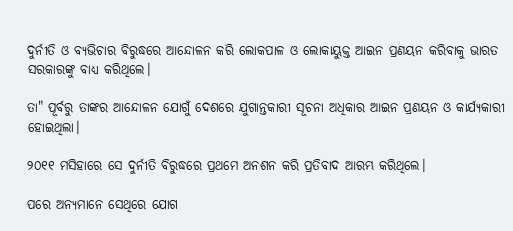ଦୁର୍ନୀତି ଓ ବ୍ୟଭିଚାର ବିରୁଦ୍ଧରେ ଆନ୍ଦୋଳନ କରି ଲୋକପାଳ ଓ ଲୋକାୟୁକ୍ତ ଆଇନ ପ୍ରଣୟନ କରିବାକୁ ଭାରତ ସରକାରଙ୍କୁ ବାଧ୍ୟ କରିଥିଲେ।

ତା" ପୂର୍ବରୁ ତାଙ୍କର ଆନ୍ଦୋଳନ ଯୋଗୁଁ ଦେଶରେ ଯୁଗାନ୍ତକାରୀ ସୂଚନା ଅଧିକାର ଆଇନ ପ୍ରଣୟନ ଓ କାର୍ଯ୍ୟକାରୀ ହୋଇଥିଲା।

୨୦୧୧ ମସିହାରେ ସେ ଦୁର୍ନୀତି ବିରୁଦ୍ଧରେ ପ୍ରଥମେ ଅନଶନ କରି ପ୍ରତିବାଦ ଆରମ୍ଭ କରିଥିଲେ।

ପରେ ଅନ୍ୟମାନେ ସେଥିରେ ଯୋଗ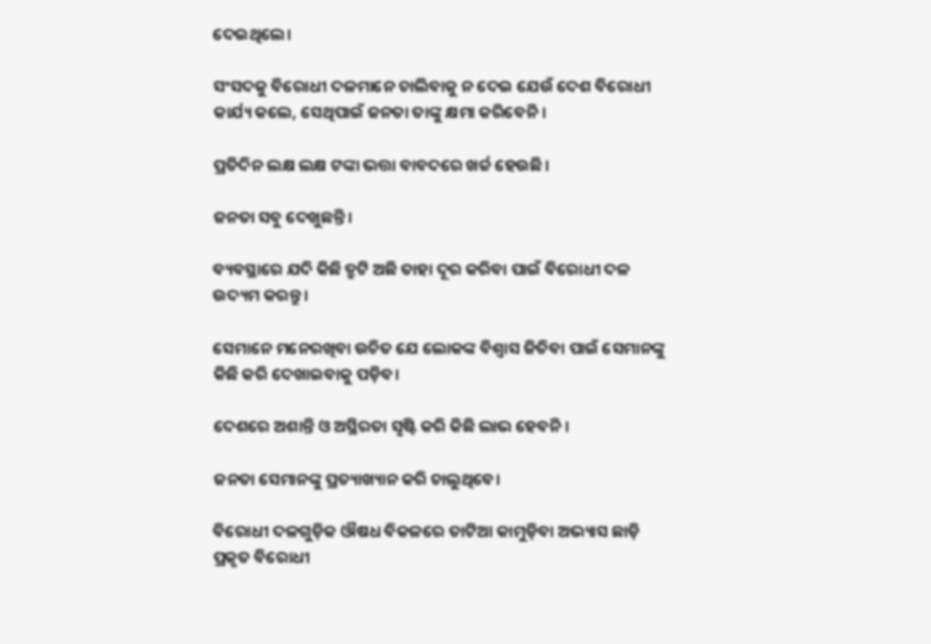ଦେଇଥିଲେ।

ସଂସଦକୁ ବିରୋଧୀ ଦଳମାନେ ଚାଲିବାକୁ ନ ଦେଇ ଯେଉଁ ଦେଶ ବିରୋଧୀ କାର୍ଯ୍ୟ କଲେ, ସେଥିପାଇଁ ଜନତା ତାଙ୍କୁ କ୍ଷମା କରିବେନି।

ପ୍ରତିଦିନ ଲକ୍ଷ ଲକ୍ଷ ଟଙ୍କା ଭତ୍ତା ବାବଦରେ ଖର୍ଚ୍ଚ ହେଉଛି।

ଜନତା ସବୁ ଦେଖୁଛନ୍ତି।

ବ୍ୟବସ୍ଥାରେ ଯଦି କିଛି ତ୍ରୁଟି ଅଛି ତାହା ଦୂର କରିବା ପାଇଁ ବିରୋଧୀ ଦଳ ଉଦ୍ୟମ କରନ୍ତୁ।

ସେମାନେ ମନେରଖିବା ଉଚିତ ଯେ ଲୋକଙ୍କ ବିଶ୍ୱାସ ଜିତିବା ପାଇଁ ସେମାନଙ୍କୁ କିଛି କରି ଦେଖାଇବାକୁ ପଡ଼ିବ।

ଦେଶରେ ଅଶାନ୍ତି ଓ ଅସ୍ଥିରତା ସୃଷ୍ଟି କରି କିଛି ଲାଭ ହେବନି।

ଜନତା ସେମାନଙ୍କୁ ପ୍ରତ୍ୟାଖ୍ୟାନ କରି ଚାଲୁଥିବେ।

ବିରୋଧୀ ଦଳଗୁଡ଼ିକ ଔଷଧ ବିକଳରେ ତାଟିଆ କାମୁଡ଼ିବା ଅଭ୍ୟାସ ଛାଡ଼ି ପ୍ରକୃତ ବିରୋଧୀ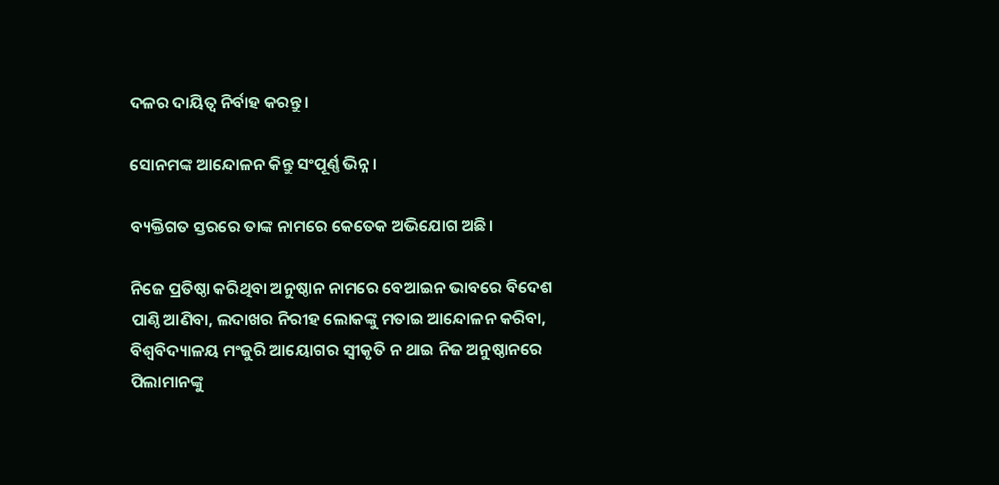ଦଳର ଦାୟିତ୍ୱ ନିର୍ବାହ କରନ୍ତୁ।

ସୋନମଙ୍କ ଆନ୍ଦୋଳନ କିନ୍ତୁ ସଂପୂର୍ଣ୍ଣ ଭିନ୍ନ।

ବ୍ୟକ୍ତିଗତ ସ୍ତରରେ ତାଙ୍କ ନାମରେ କେତେକ ଅଭିଯୋଗ ଅଛି।

ନିଜେ ପ୍ରତିଷ୍ଠା କରିଥିବା ଅନୁଷ୍ଠାନ ନାମରେ ବେଆଇନ ଭାବରେ ବିଦେଶ ପାଣ୍ଠି ଆଣିବା, ଲଦାଖର ନିରୀହ ଲୋକଙ୍କୁ ମତାଇ ଆନ୍ଦୋଳନ କରିବା, ବିଶ୍ବବିଦ୍ୟାଳୟ ମଂଜୁରି ଆୟୋଗର ସ୍ୱୀକୃତି ନ ଥାଇ ନିଜ ଅନୁଷ୍ଠାନରେ ପିଲାମାନଙ୍କୁ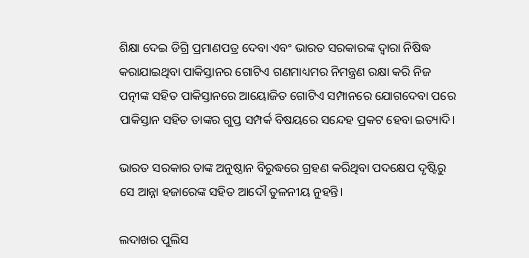ଶିକ୍ଷା ଦେଇ ଡିଗ୍ରି ପ୍ରମାଣପତ୍ର ଦେବା ଏବଂ ଭାରତ ସରକାରଙ୍କ ଦ୍ୱାରା ନିଷିଦ୍ଧ କରାଯାଇଥିବା ପାକିସ୍ତାନର ଗୋଟିଏ ଗଣମାଧ୍ୟମର ନିମନ୍ତ୍ରଣ ରକ୍ଷା କରି ନିଜ ପତ୍ନୀଙ୍କ ସହିତ ପାକିସ୍ତାନରେ ଆୟୋଜିତ ଗୋଟିଏ ସମ୍ପାନରେ ଯୋଗଦେବା ପରେ ପାକିସ୍ତାନ ସହିତ ତାଙ୍କର ଗୁପ୍ତ ସମ୍ପର୍କ ବିଷୟରେ ସନ୍ଦେହ ପ୍ରକଟ ହେବା ଇତ୍ୟାଦି।

ଭାରତ ସରକାର ତାଙ୍କ ଅନୁଷ୍ଠାନ ବିରୁଦ୍ଧରେ ଗ୍ରହଣ କରିଥିବା ପଦକ୍ଷେପ ଦୃଷ୍ଟିରୁ ସେ ଆନ୍ନା ହଜାରେଙ୍କ ସହିତ ଆଦୌ ତୁଳନୀୟ ନୁହନ୍ତି।

ଲଦାଖର ପୁଲିସ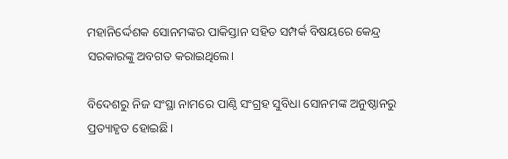ମହାନିର୍ଦ୍ଦେଶକ ସୋନମଙ୍କର ପାକିସ୍ତାନ ସହିତ ସମ୍ପର୍କ ବିଷୟରେ କେନ୍ଦ୍ର ସରକାରଙ୍କୁ ଅବଗତ କରାଇଥିଲେ।

ବିଦେଶରୁ ନିଜ ସଂସ୍ଥା ନାମରେ ପାଣ୍ଠି ସଂଗ୍ରହ ସୁବିଧା ସୋନମଙ୍କ ଅନୁଷ୍ଠାନରୁ ପ୍ରତ୍ୟାହୃତ ହୋଇଛି।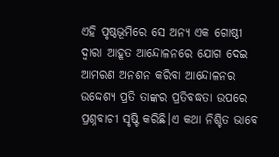ଏହି ପୃଷ୍ଠଭୂମିରେ ସେ ଅନ୍ୟ ଏକ ଗୋଷ୍ଠୀ ଦ୍ୱାରା ଆହୂତ ଆନ୍ଦୋଳନରେ ଯୋଗ ଦେଇ ଆମରଣ ଅନଶନ କରିବା ଆନ୍ଦୋଳନର ଉଦ୍ଦେଶ୍ୟ ପ୍ରତି ତାଙ୍କର ପ୍ରତିବଦ୍ଧତା ଉପରେ ପ୍ରଶ୍ନବାଚୀ ସୃଷ୍ଟି କରିଛି।ଏ କଥା ନିଶ୍ଚିତ ଭାବେ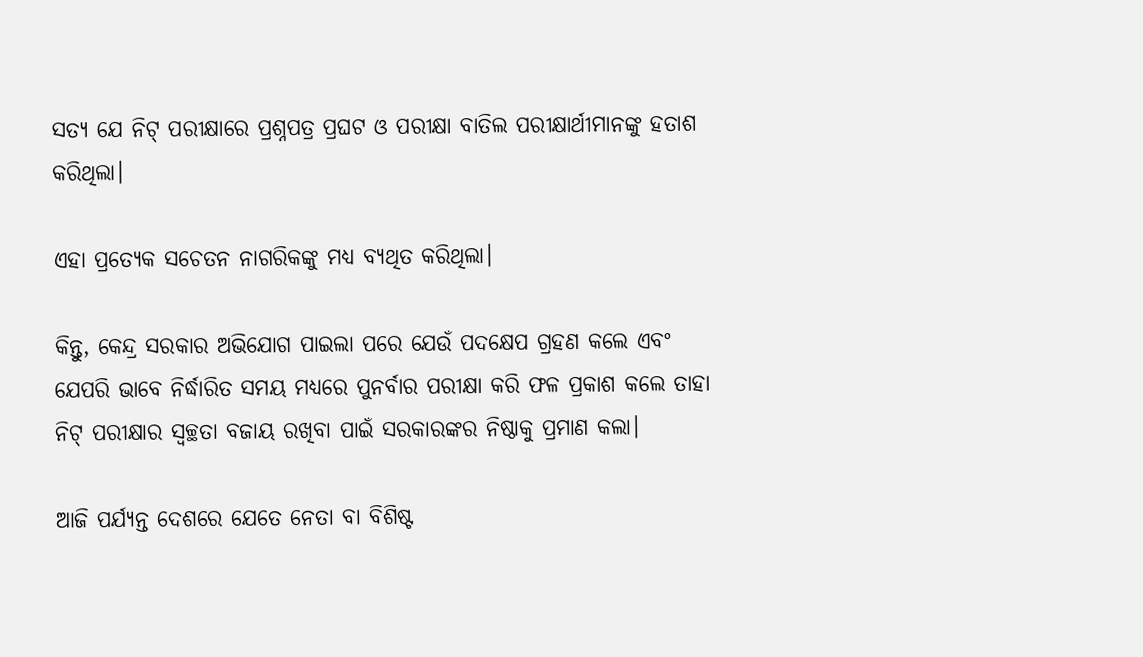ସତ୍ୟ ଯେ ନିଟ୍ ପରୀକ୍ଷାରେ ପ୍ରଶ୍ନପତ୍ର ପ୍ରଘଟ ଓ ପରୀକ୍ଷା ବାତିଲ ପରୀକ୍ଷାର୍ଥୀମାନଙ୍କୁ ହତାଶ କରିଥିଲା।

ଏହା ପ୍ରତ୍ୟେକ ସଚେତନ ନାଗରିକଙ୍କୁ ମଧ୍ୟ ବ୍ୟଥିତ କରିଥିଲା।

କିନ୍ତୁ, କେନ୍ଦ୍ର ସରକାର ଅଭିଯୋଗ ପାଇଲା ପରେ ଯେଉଁ ପଦକ୍ଷେପ ଗ୍ରହଣ କଲେ ଏବଂ ଯେପରି ଭାବେ ନିର୍ଦ୍ଧାରିତ ସମୟ ମଧ୍ୟରେ ପୁନର୍ବାର ପରୀକ୍ଷା କରି ଫଳ ପ୍ରକାଶ କଲେ ତାହା ନିଟ୍ ପରୀକ୍ଷାର ସ୍ୱଚ୍ଛତା ବଜାୟ ରଖିବା ପାଇଁ ସରକାରଙ୍କର ନିଷ୍ଠାକୁ ପ୍ରମାଣ କଲା।

ଆଜି ପର୍ଯ୍ୟନ୍ତ ଦେଶରେ ଯେତେ ନେତା ବା ବିଶିଷ୍ଟ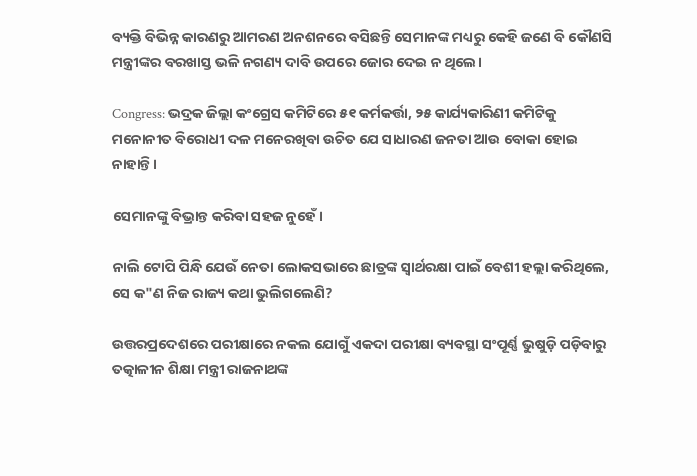ବ୍ୟକ୍ତି ବିଭିନ୍ନ କାରଣରୁ ଆମରଣ ଅନଶନରେ ବସିଛନ୍ତି ସେମାନଙ୍କ ମଧ୍ୟରୁ କେହି ଜଣେ ବି କୌଣସି ମନ୍ତ୍ରୀଙ୍କର ବରଖାସ୍ତ ଭଳି ନଗଣ୍ୟ ଦାବି ଉପରେ ଜୋର ଦେଇ ନ ଥିଲେ।

Congress: ଭଦ୍ରକ ଜିଲ୍ଲା କଂଗ୍ରେସ କମିଟିରେ ୫୧ କର୍ମକର୍ତ୍ତା, ୨୫ କାର୍ଯ୍ୟକାରିଣୀ କମିଟିକୁ ମନୋନୀତ ବିରୋଧୀ ଦଳ ମନେରଖିବା ଉଚିତ ଯେ ସାଧାରଣ ଜନତା ଆଉ ବୋକା ହୋଇ ନାହାନ୍ତି।

ସେମାନଙ୍କୁ ବିଭ୍ରାନ୍ତ କରିବା ସହଜ ନୁହେଁ।

ନାଲି ଟୋପି ପିନ୍ଧି ଯେଉଁ ନେତା ଲୋକସଭାରେ ଛାତ୍ରଙ୍କ ସ୍ୱାର୍ଥରକ୍ଷା ପାଇଁ ବେଶୀ ହଲ୍ଲା କରିଥିଲେ, ସେ କ"ଣ ନିଜ ରାଜ୍ୟ କଥା ଭୁଲିଗଲେଣି?

ଉତ୍ତରପ୍ରଦେଶରେ ପରୀକ୍ଷାରେ ନକଲ ଯୋଗୁଁ ଏକଦା ପରୀକ୍ଷା ବ୍ୟବସ୍ଥା ସଂପୂର୍ଣ୍ଣ ଭୁଷୁଡ଼ି ପଡ଼ିବାରୁ ତତ୍କାଳୀନ ଶିକ୍ଷା ମନ୍ତ୍ରୀ ରାଜନାଥଙ୍କ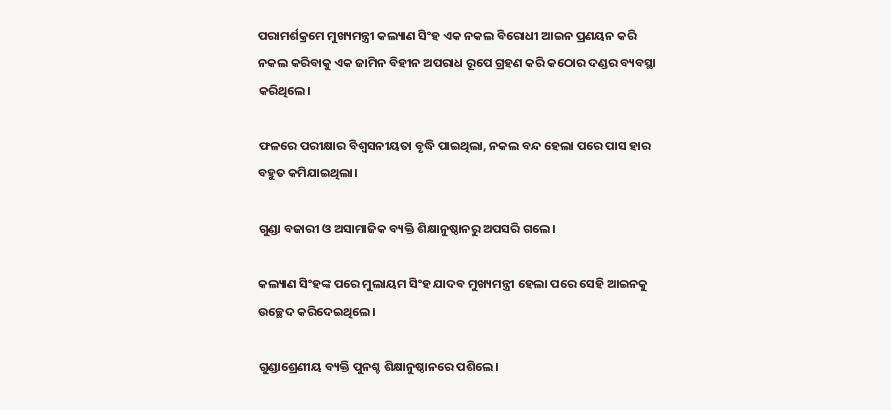ପରାମର୍ଶକ୍ରମେ ମୁଖ୍ୟମନ୍ତ୍ରୀ କଲ୍ୟାଣ ସିଂହ ଏକ ନକଲ ବିରୋଧୀ ଆଇନ ପ୍ରଣୟନ କରି ନକଲ କରିବାକୁ ଏକ ଜାମିନ ବିହୀନ ଅପରାଧ ରୂପେ ଗ୍ରହଣ କରି କଠୋର ଦଣ୍ଡର ବ୍ୟବସ୍ଥା କରିଥିଲେ।

ଫଳରେ ପରୀକ୍ଷାର ବିଶ୍ବସନୀୟତା ବୃଦ୍ଧି ପାଇଥିଲା, ନକଲ ବନ୍ଦ ହେଲା ପରେ ପାସ ହାର ବହୁତ କମିଯାଇଥିଲା।

ଗୁଣ୍ଡା ବଜାରୀ ଓ ଅସାମାଜିକ ବ୍ୟକ୍ତି ଶିକ୍ଷାନୁଷ୍ଠାନରୁ ଅପସରି ଗଲେ।

କଲ୍ୟାଣ ସିଂହଙ୍କ ପରେ ମୁଲାୟମ ସିଂହ ଯାଦବ ମୁଖ୍ୟମନ୍ତ୍ରୀ ହେଲା ପରେ ସେହି ଆଇନକୁ ଉଚ୍ଛେଦ କରିଦେଇଥିଲେ।

ଗୁଣ୍ଡାଶ୍ରେଣୀୟ ବ୍ୟକ୍ତି ପୁନଶ୍ଚ ଶିକ୍ଷାନୁଷ୍ଠାନରେ ପଶିଲେ।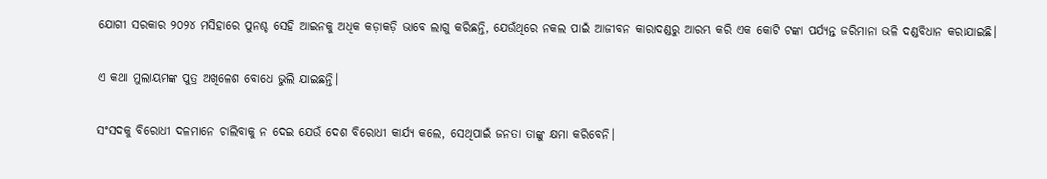ଯୋଗୀ ସରକାର ୨୦୨୪ ମସିହାରେ ପୁନଶ୍ଚ ସେହି ଆଇନକୁ ଅଧିକ କଡ଼ାକଡ଼ି ଭାବେ ଲାଗୁ କରିଛନ୍ତି, ଯେଉଁଥିରେ ନକଲ ପାଇଁ ଆଜୀବନ କାରାଦଣ୍ଡରୁ ଆରମ୍ଭ କରି ଏକ କୋଟି ଟଙ୍କା ପର୍ଯ୍ୟନ୍ତ ଜରିମାନା ଭଳି ଦଣ୍ଡବିଧାନ କରାଯାଇଛି।

ଏ କଥା ମୁଲାୟମଙ୍କ ପୁତ୍ର ଅଖିଳେଶ ବୋଧେ ଭୁଲି ଯାଇଛନ୍ତି।

ସଂସଦକୁ ବିରୋଧୀ ଦଳମାନେ ଚାଲିବାକୁ ନ ଦେଇ ଯେଉଁ ଦେଶ ବିରୋଧୀ କାର୍ଯ୍ୟ କଲେ, ସେଥିପାଇଁ ଜନତା ତାଙ୍କୁ କ୍ଷମା କରିବେନି।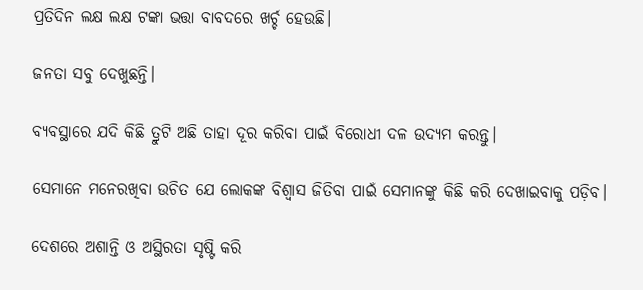ପ୍ରତିଦିନ ଲକ୍ଷ ଲକ୍ଷ ଟଙ୍କା ଭତ୍ତା ବାବଦରେ ଖର୍ଚ୍ଚ ହେଉଛି।

ଜନତା ସବୁ ଦେଖୁଛନ୍ତି।

ବ୍ୟବସ୍ଥାରେ ଯଦି କିଛି ତ୍ରୁଟି ଅଛି ତାହା ଦୂର କରିବା ପାଇଁ ବିରୋଧୀ ଦଳ ଉଦ୍ୟମ କରନ୍ତୁ।

ସେମାନେ ମନେରଖିବା ଉଚିତ ଯେ ଲୋକଙ୍କ ବିଶ୍ୱାସ ଜିତିବା ପାଇଁ ସେମାନଙ୍କୁ କିଛି କରି ଦେଖାଇବାକୁ ପଡ଼ିବ।

ଦେଶରେ ଅଶାନ୍ତି ଓ ଅସ୍ଥିରତା ସୃଷ୍ଟି କରି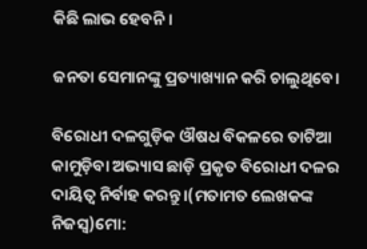କିଛି ଲାଭ ହେବନି।

ଜନତା ସେମାନଙ୍କୁ ପ୍ରତ୍ୟାଖ୍ୟାନ କରି ଚାଲୁଥିବେ।

ବିରୋଧୀ ଦଳଗୁଡ଼ିକ ଔଷଧ ବିକଳରେ ତାଟିଆ କାମୁଡ଼ିବା ଅଭ୍ୟାସ ଛାଡ଼ି ପ୍ରକୃତ ବିରୋଧୀ ଦଳର ଦାୟିତ୍ୱ ନିର୍ବାହ କରନ୍ତୁ।(ମତାମତ ଲେଖକଙ୍କ ନିଜସ୍ବ)ମୋ: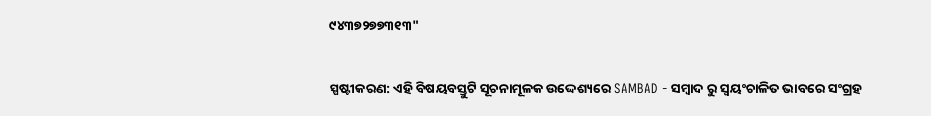୯୪୩୭୨୭୭୩୧୩"

ସ୍ପଷ୍ଟୀକରଣ: ଏହି ବିଷୟବସ୍ତୁଟି ସୂଚନାମୂଳକ ଉଦ୍ଦେଶ୍ୟରେ SAMBAD - ସମ୍ବାଦ ରୁ ସ୍ୱୟଂଚାଳିତ ଭାବରେ ସଂଗ୍ରହ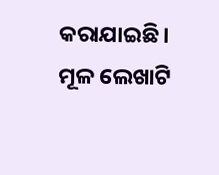କରାଯାଇଛି। ମୂଳ ଲେଖାଟି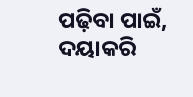ପଢ଼ିବା ପାଇଁ, ଦୟାକରି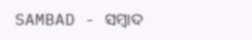SAMBAD - ସମ୍ବାଦ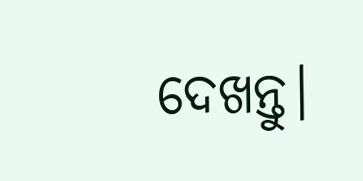ଦେଖନ୍ତୁ।